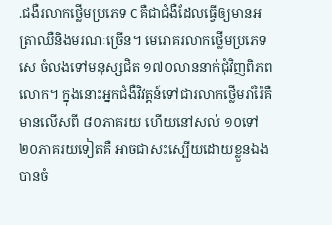.ជងឺរលាកថ្លើមប្រភេទ C គឺជាជំងឺដែលធ្វើឲ្យមានអត្រាឈឺនិងមរណៈច្រើន។ មេរោគរលាកថ្លើមប្រភេទសេ ចំលងទៅមនុស្សជិត ១៧០លាននាក់ជុំវិញពិភពលោក។ ក្នុងនោះអ្នកជំងឺវិវត្តន៍ទៅជារលាកថ្លើមរាំរ៉ៃគឺមានលើសពី ៨០ភាគរយ ហើយនៅសល់ ១០ទៅ២០ភាគរយទៀតគឺ អាចជាសះស្បើយដោយខ្លួនឯងបានចំ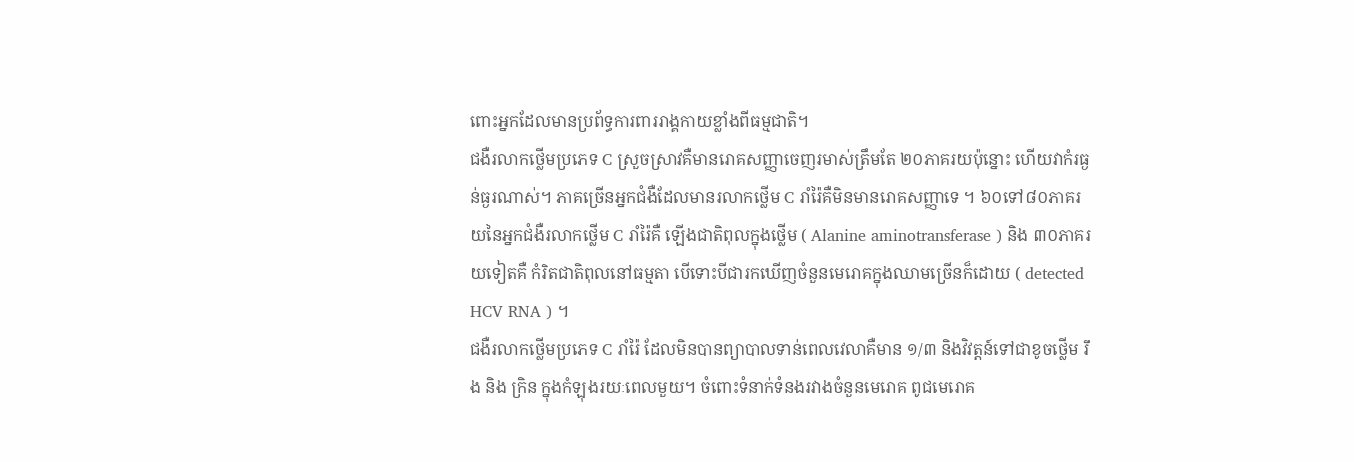ពោះអ្នកដែលមានប្រព័ទ្ធការពាររាង្គកាយខ្លាំងពីធម្មជាតិ។
ជងឺរលាកថ្លើមប្រភេទ C ស្រួចស្រាវគឺមានរោគសញ្ញាចេញរមាស់ត្រឹមតែ ២០ភាគរយប៉ុន្នោះ ហើយវាកំរធ្ងន់ធ្ងរណាស់។ ភាគច្រើនអ្នកជំងឺដែលមានរលាកថ្លើម C រាំរ៉ៃគឺមិនមានរោគសញ្ញាទេ ។ ៦០ទៅ៨០ភាគរយនៃអ្នកជំងឺរលាកថ្លើម C រាំរ៉ៃគឺ ឡើងជាតិពុលក្នុងថ្លើម ( Alanine aminotransferase ) និង ៣០ភាគរយទៀតគឺ កំរិតជាតិពុលនៅធម្មតា បើទោះបីជារកឃើញចំនួនមេរោគក្នុងឈាមច្រើនក៏ដោយ ( detected HCV RNA ) ។
ជងឺរលាកថ្លើមប្រភេទ C រាំរ៉ៃ ដែលមិនបានព្យាបាលទាន់ពេលវេលាគឺមាន ១/៣ និងវិវត្តន៍ទៅជាខូចថ្លើម រឹង និង ក្រិន ក្នុងកំឡុងរយៈពេលមួយ។ ចំពោះទំនាក់ទំនងរវាងចំនួនមេរោគ ពូជមេរោគ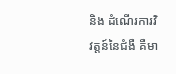និង ដំណើរការវិវត្តន៍នៃជំងឺ គឺមា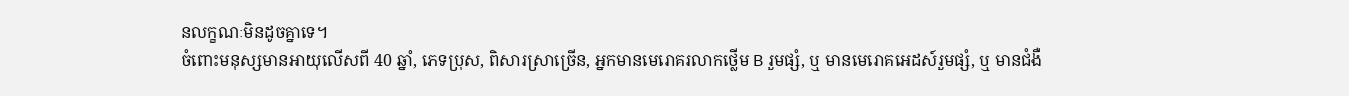នលក្ខណៈមិនដូចគ្នាទេ។
ចំពោះមនុស្សមានអាយុលើសពី 40 ឆ្នាំ, ភេទប្រុស, ពិសារស្រាច្រើន, អ្នកមានមេរោគរលាកថ្លើម B រួមផ្សំ, ឬ មានមេរោគអេដស៍រួមផ្សំ, ឬ មានជំងឺ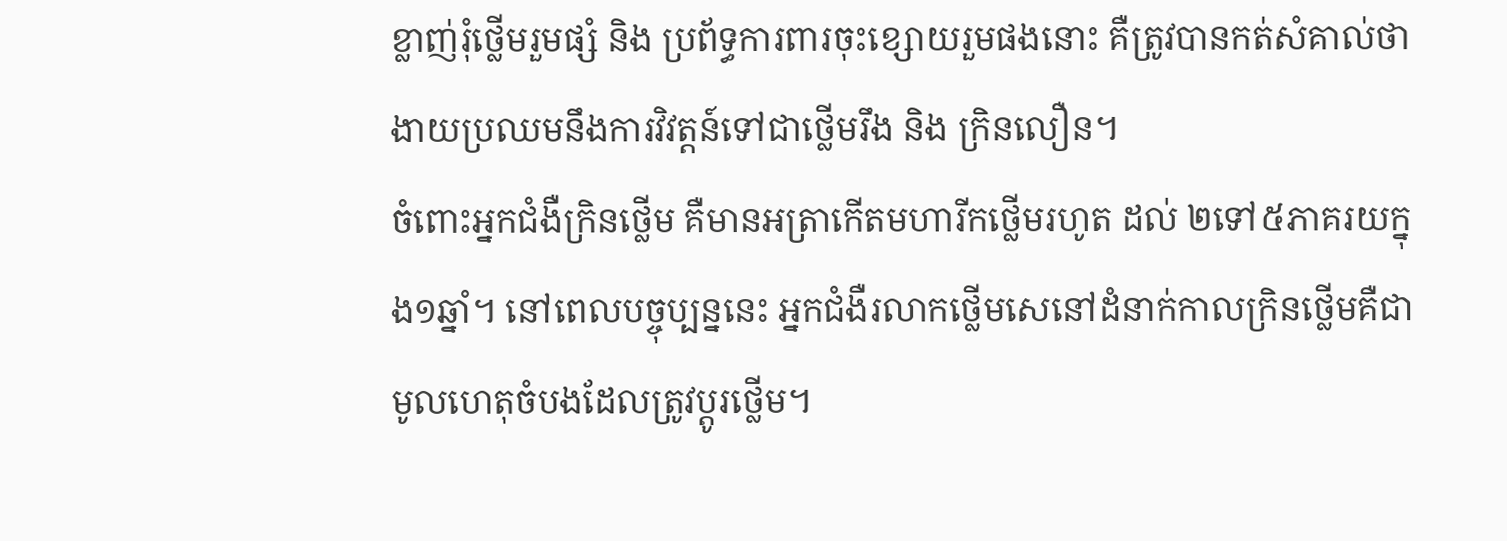ខ្លាញ់រុំថ្លើមរួមផ្សំ និង ប្រព័ទ្ធការពារចុះខ្សោយរួមផងនោះ គឺត្រូវបានកត់សំគាល់ថា ងាយប្រឈមនឹងការវិវត្តន៍ទៅជាថ្លើមរឹង និង ក្រិនលឿន។
ចំពោះអ្នកជំងឺក្រិនថ្លើម គឺមានអត្រាកើតមហារីកថ្លើមរហូត ដល់ ២ទៅ៥ភាគរយក្នុង១ឆ្នាំ។ នៅពេលបច្ចុប្បន្ននេះ អ្នកជំងឺរលាកថ្លើមសេនៅដំនាក់កាលក្រិនថ្លើមគឺជាមូលហេតុចំបងដែលត្រូវប្តូរថ្លើម។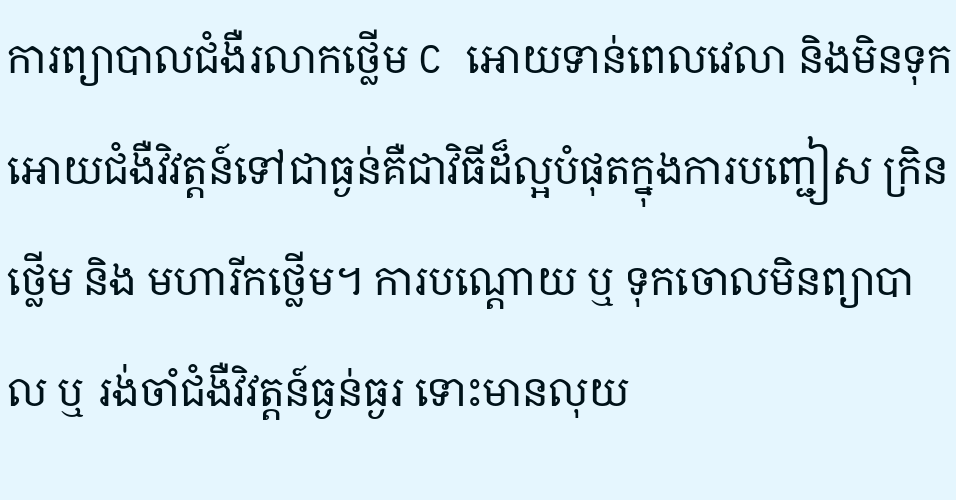ការព្យាបាលជំងឺរលាកថ្លើម C អោយទាន់ពេលវេលា និងមិនទុកអោយជំងឺវិវត្តន៍ទៅជាធ្ងន់គឺជាវិធីដ៏ល្អបំផុតក្នុងការបញ្ជៀស ក្រិនថ្លើម និង មហារីកថ្លើម។ ការបណ្តោយ ឬ ទុកចោលមិនព្យាបាល ឬ រង់ចាំជំងឺវិវត្តន៍ធ្ងន់ធ្ងរ ទោះមានលុយ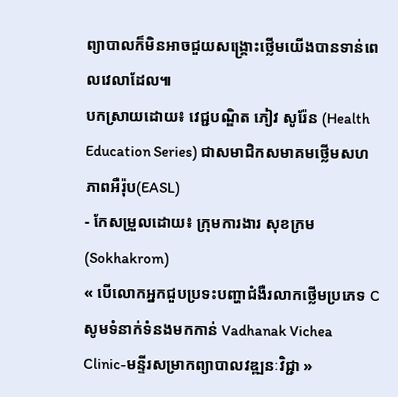ព្យាបាលក៏មិនអាចជួយសង្រ្គោះថ្លើមយើងបានទាន់ពេលវេលាដែល៕
បកស្រាយដោយ៖ វេជ្ជបណ្ឌិត ភៀវ សូរ៉ែន (Health Education Series) ជាសមាជិកសមាគមថ្លើមសហភាពអឺរ៉ុប(EASL)
- កែសម្រួលដោយ៖ ក្រុមការងារ សុខក្រម (Sokhakrom)
« បើលោកអ្នកជួបប្រទះបញ្ហាជំងឺរលាកថ្លើមប្រភេទ C សូមទំនាក់ទំនងមកកាន់ Vadhanak Vichea Clinic-មន្ទីរសម្រាកព្យាបាលវឌ្ឍនៈវិជ្ជា »